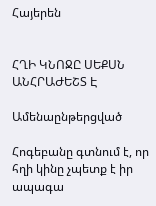Հայերեն


ՀՂԻ ԿՆՈՋԸ ՍԵՔՍՆ ԱՆՀՐԱԺԵՇՏ Է

Ամենաընթերցված

Հոգեբանը գտնում է, որ հղի կինը չպետք է իր ապագա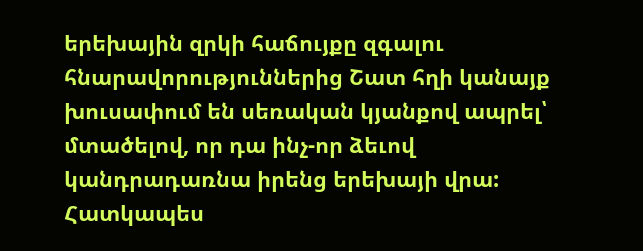երեխային զրկի հաճույքը զգալու հնարավորություններից Շատ հղի կանայք խուսափում են սեռական կյանքով ապրել՝ մտածելով, որ դա ինչ-որ ձեւով կանդրադառնա իրենց երեխայի վրա: Հատկապես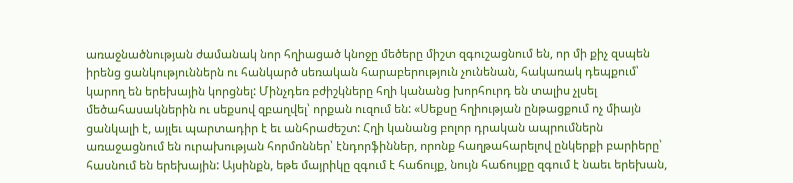առաջնածնության ժամանակ նոր հղիացած կնոջը մեծերը միշտ զգուշացնում են, որ մի քիչ զսպեն իրենց ցանկություններն ու հանկարծ սեռական հարաբերություն չունենան, հակառակ դեպքում՝ կարող են երեխային կորցնել: Մինչդեռ բժիշկները հղի կանանց խորհուրդ են տալիս չլսել մեծահասակներին ու սեքսով զբաղվել՝ որքան ուզում են: «Սեքսը հղիության ընթացքում ոչ միայն ցանկալի է, այլեւ պարտադիր է եւ անհրաժեշտ: Հղի կանանց բոլոր դրական ապրումներն առաջացնում են ուրախության հորմոններ՝ էնդորֆիններ, որոնք հաղթահարելով ընկերքի բարիերը՝ հասնում են երեխային: Այսինքն, եթե մայրիկը զգում է հաճույք, նույն հաճույքը զգում է նաեւ երեխան,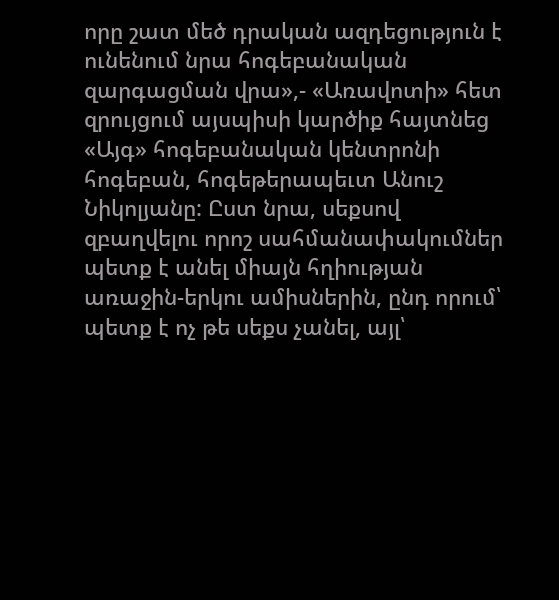որը շատ մեծ դրական ազդեցություն է ունենում նրա հոգեբանական զարգացման վրա»,- «Առավոտի» հետ զրույցում այսպիսի կարծիք հայտնեց «Այգ» հոգեբանական կենտրոնի հոգեբան, հոգեթերապեւտ Անուշ Նիկոլյանը: Ըստ նրա, սեքսով զբաղվելու որոշ սահմանափակումներ պետք է անել միայն հղիության առաջին-երկու ամիսներին, ընդ որում՝ պետք է ոչ թե սեքս չանել, այլ՝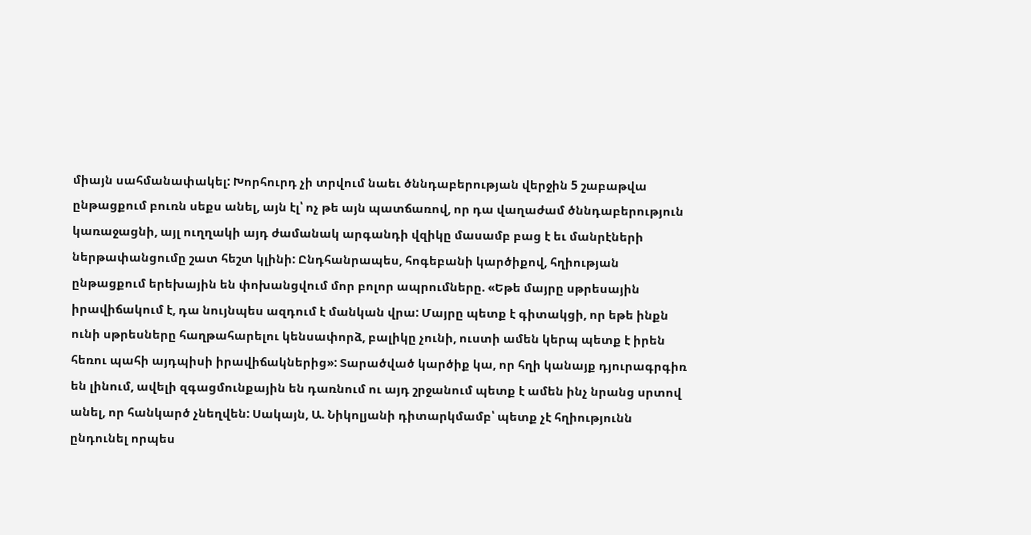միայն սահմանափակել: Խորհուրդ չի տրվում նաեւ ծննդաբերության վերջին 5 շաբաթվա ընթացքում բուռն սեքս անել, այն էլ՝ ոչ թե այն պատճառով, որ դա վաղաժամ ծննդաբերություն կառաջացնի, այլ ուղղակի այդ ժամանակ արգանդի վզիկը մասամբ բաց է եւ մանրէների ներթափանցումը շատ հեշտ կլինի: Ընդհանրապես, հոգեբանի կարծիքով, հղիության ընթացքում երեխային են փոխանցվում մոր բոլոր ապրումները. «Եթե մայրը սթրեսային իրավիճակում է, դա նույնպես ազդում է մանկան վրա: Մայրը պետք է գիտակցի, որ եթե ինքն ունի սթրեսները հաղթահարելու կենսափորձ, բալիկը չունի, ուստի ամեն կերպ պետք է իրեն հեռու պահի այդպիսի իրավիճակներից»: Տարածված կարծիք կա, որ հղի կանայք դյուրագրգիռ են լինում, ավելի զգացմունքային են դառնում ու այդ շրջանում պետք է ամեն ինչ նրանց սրտով անել, որ հանկարծ չնեղվեն: Սակայն, Ա. Նիկոլյանի դիտարկմամբ՝ պետք չէ հղիությունն ընդունել որպես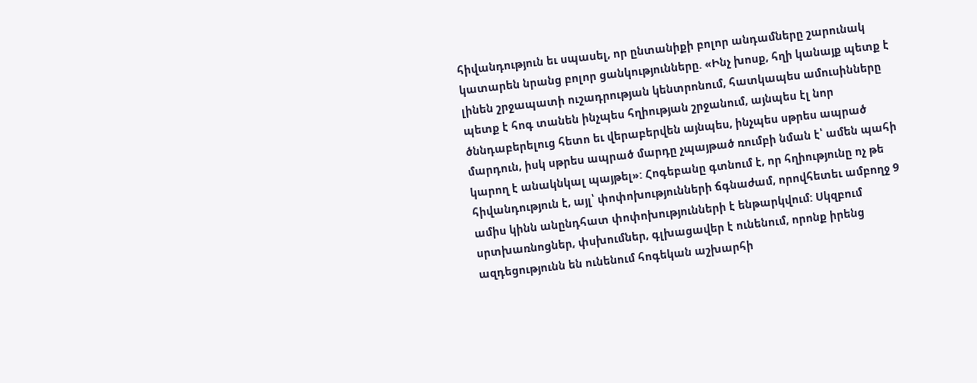հիվանդություն եւ սպասել, որ ընտանիքի բոլոր անդամները շարունակ կատարեն նրանց բոլոր ցանկությունները. «Ինչ խոսք, հղի կանայք պետք է լինեն շրջապատի ուշադրության կենտրոնում, հատկապես ամուսինները պետք է հոգ տանեն ինչպես հղիության շրջանում, այնպես էլ նոր ծննդաբերելուց հետո եւ վերաբերվեն այնպես, ինչպես սթրես ապրած մարդուն, իսկ սթրես ապրած մարդը չպայթած ռումբի նման է՝ ամեն պահի կարող է անակնկալ պայթել»: Հոգեբանը գտնում է, որ հղիությունը ոչ թե հիվանդություն է, այլ՝ փոփոխությունների ճգնաժամ, որովհետեւ ամբողջ 9 ամիս կինն անընդհատ փոփոխությունների է ենթարկվում: Սկզբում սրտխառնոցներ, փսխումներ, գլխացավեր է ունենում, որոնք իրենց ազդեցությունն են ունենում հոգեկան աշխարհի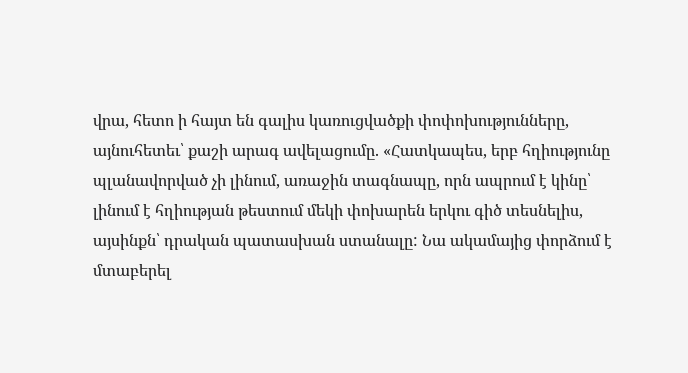վրա, հետո ի հայտ են գալիս կառուցվածքի փոփոխությունները, այնուհետեւ՝ քաշի արագ ավելացումը. «Հատկապես, երբ հղիությունը պլանավորված չի լինում, առաջին տագնապը, որն ապրում է կինը՝ լինում է հղիության թեստում մեկի փոխարեն երկու գիծ տեսնելիս, այսինքն՝ դրական պատասխան ստանալը: Նա ակամայից փորձում է մտաբերել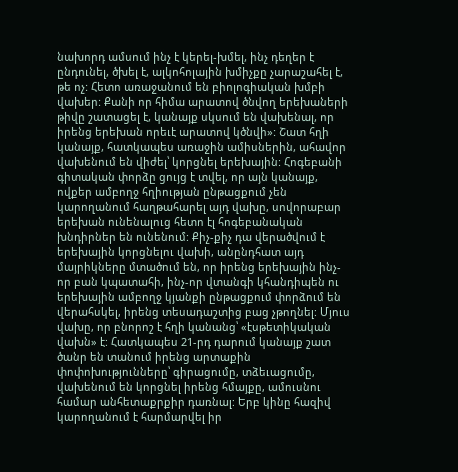նախորդ ամսում ինչ է կերել-խմել, ինչ դեղեր է ընդունել, ծխել է, ալկոհոլային խմիչքը չարաշահել է, թե ոչ: Հետո առաջանում են բիոլոգիական խմբի վախեր: Քանի որ հիմա արատով ծնվող երեխաների թիվը շատացել է, կանայք սկսում են վախենալ, որ իրենց երեխան որեւէ արատով կծնվի»: Շատ հղի կանայք, հատկապես առաջին ամիսներին, ահավոր վախենում են վիժել՝ կորցնել երեխային: Հոգեբանի գիտական փորձը ցույց է տվել, որ այն կանայք, ովքեր ամբողջ հղիության ընթացքում չեն կարողանում հաղթահարել այդ վախը, սովորաբար երեխան ունենալուց հետո էլ հոգեբանական խնդիրներ են ունենում: Քիչ-քիչ դա վերածվում է երեխային կորցնելու վախի, անընդհատ այդ մայրիկները մտածում են, որ իրենց երեխային ինչ-որ բան կպատահի, ինչ-որ վտանգի կհանդիպեն ու երեխային ամբողջ կյանքի ընթացքում փորձում են վերահսկել, իրենց տեսադաշտից բաց չթողնել: Մյուս վախը, որ բնորոշ է հղի կանանց՝ «էսթետիկական վախն» է: Հատկապես 21-րդ դարում կանայք շատ ծանր են տանում իրենց արտաքին փոփոխությունները՝ գիրացումը, տձեւացումը, վախենում են կորցնել իրենց հմայքը, ամուսնու համար անհետաքրքիր դառնալ: Երբ կինը հազիվ կարողանում է հարմարվել իր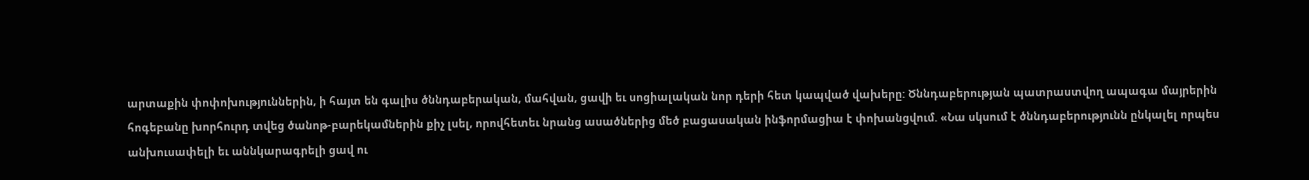արտաքին փոփոխություններին, ի հայտ են գալիս ծննդաբերական, մահվան, ցավի եւ սոցիալական նոր դերի հետ կապված վախերը: Ծննդաբերության պատրաստվող ապագա մայրերին հոգեբանը խորհուրդ տվեց ծանոթ-բարեկամներին քիչ լսել, որովհետեւ նրանց ասածներից մեծ բացասական ինֆորմացիա է փոխանցվում. «Նա սկսում է ծննդաբերությունն ընկալել որպես անխուսափելի եւ աննկարագրելի ցավ ու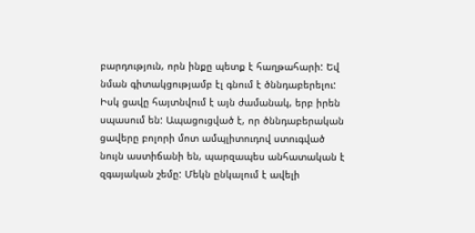բարդություն, որն ինքը պետք է հաղթահարի: Եվ նման գիտակցությամբ էլ գնում է ծննդաբերելու: Իսկ ցավը հայտնվում է այն ժամանակ, երբ իրեն սպասում են: Ապացուցված է, որ ծննդաբերական ցավերը բոլորի մոտ ամպլիտուդով ստուգված նույն աստիճանի են, պարզապես անհատական է զգայական շեմը: Մեկն ընկալում է ավելի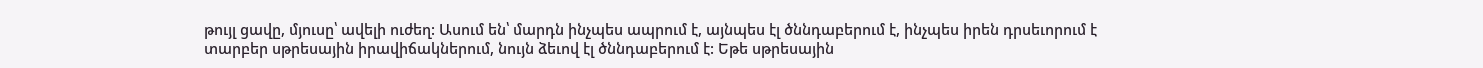թույլ ցավը, մյուսը՝ ավելի ուժեղ: Ասում են՝ մարդն ինչպես ապրում է, այնպես էլ ծննդաբերում է, ինչպես իրեն դրսեւորում է տարբեր սթրեսային իրավիճակներում, նույն ձեւով էլ ծննդաբերում է: Եթե սթրեսային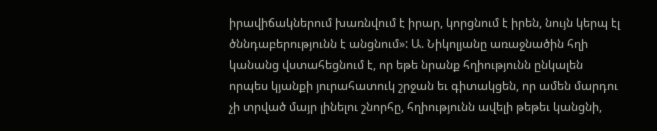իրավիճակներում խառնվում է իրար, կորցնում է իրեն, նույն կերպ էլ ծննդաբերությունն է անցնում»: Ա. Նիկոլյանը առաջնածին հղի կանանց վստահեցնում է, որ եթե նրանք հղիությունն ընկալեն որպես կյանքի յուրահատուկ շրջան եւ գիտակցեն, որ ամեն մարդու չի տրված մայր լինելու շնորհը, հղիությունն ավելի թեթեւ կանցնի,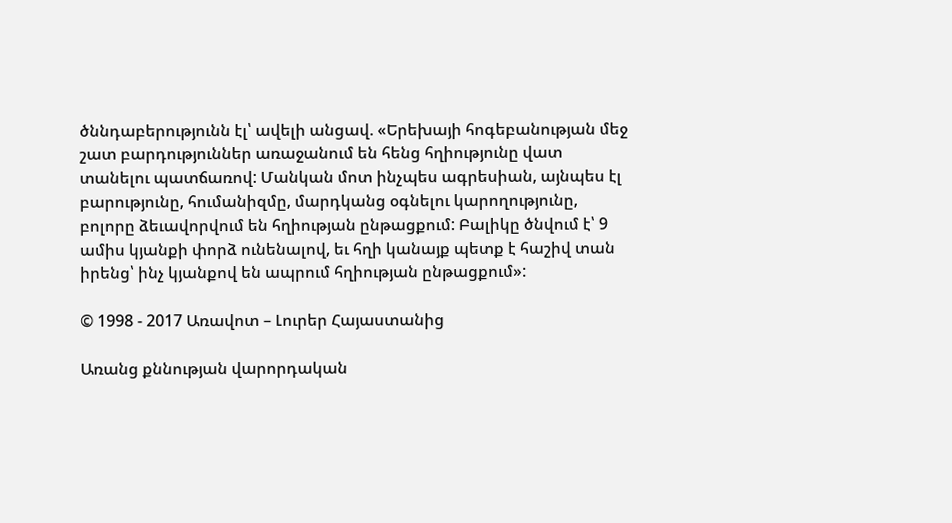ծննդաբերությունն էլ՝ ավելի անցավ. «Երեխայի հոգեբանության մեջ շատ բարդություններ առաջանում են հենց հղիությունը վատ տանելու պատճառով: Մանկան մոտ ինչպես ագրեսիան, այնպես էլ բարությունը, հումանիզմը, մարդկանց օգնելու կարողությունը, բոլորը ձեւավորվում են հղիության ընթացքում: Բալիկը ծնվում է՝ 9 ամիս կյանքի փորձ ունենալով, եւ հղի կանայք պետք է հաշիվ տան իրենց՝ ինչ կյանքով են ապրում հղիության ընթացքում»:

© 1998 - 2017 Առավոտ – Լուրեր Հայաստանից

Առանց քննության վարորդական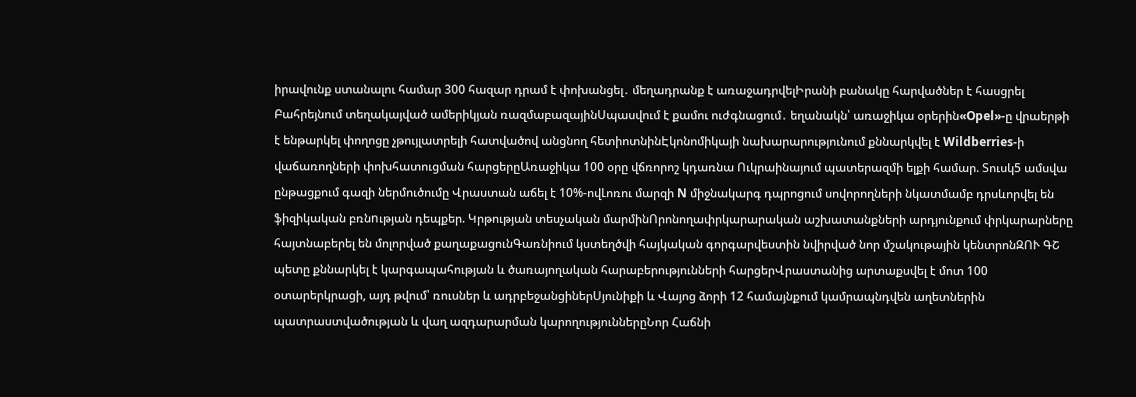իրավունք ստանալու համար 300 հազար դրամ է փոխանցել․ մեղադրանք է առաջադրվելԻրանի բանակը հարվածներ է հասցրել Բահրեյնում տեղակայված ամերիկյան ռազմաբազայինՍպասվում է քամու ուժգնացում․ եղանակն՝ առաջիկա օրերին«Opel»-ը վրաերթի է ենթարկել փողոցը չթույլատրելի հատվածով անցնող հետիոտնինԷկոնոմիկայի նախարարությունում քննարկվել է Wildberries-ի վաճառողների փոխհատուցման հարցերըԱռաջիկա 100 օրը վճռորոշ կդառնա Ուկրաինայում պատերազմի ելքի համար. Տուսկ5 ամսվա ընթացքում գազի ներմուծումը Վրաստան աճել է 10%-ովԼոռու մարզի N միջնակարգ դպրոցում սովորողների նկատմամբ դրսևորվել են ֆիզիկական բռնnւթյան դեպքեր. Կրթության տեսչական մարմինՈրոնողափրկարարական աշխատանքների արդյունքում փրկարարները հայտնաբերել են մոլորված քաղաքացունԳառնիում կստեղծվի հայկական գորգարվեստին նվիրված նոր մշակութային կենտրոնԶՈՒ ԳՇ պետը քննարկել է կարգապահության և ծառայողական հարաբերությունների հարցերՎրաստանից արտաքսվել է մոտ 100 օտարերկրացի, այդ թվում՝ ռուսներ և ադրբեջանցիներՍյունիքի և Վայոց ձորի 12 համայնքում կամրապնդվեն աղետներին պատրաստվածության և վաղ ազդարարման կարողություններըՆոր Հաճնի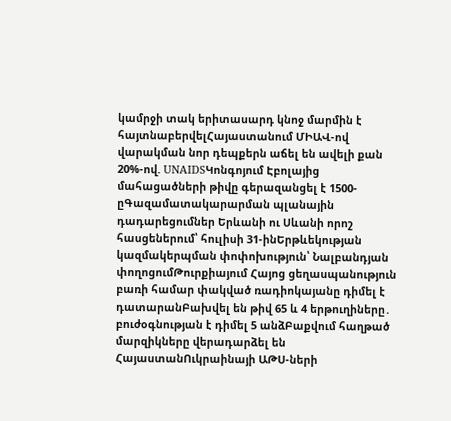կամրջի տակ երիտասարդ կնոջ մարմին է հայտնաբերվելՀայաստանում ՄԻԱՎ-ով վարակման նոր դեպքերն աճել են ավելի քան 20%-ով. UNAIDSԿոնգոյում Էբոլայից մահացածների թիվը գերազանցել է 1500-ըԳազամատակարարման պլանային դադարեցումներ Երևանի ու Սևանի որոշ հասցեներում՝ հուլիսի 31-ինԵրթևեկության կազմակերպման փոփոխություն՝ Նալբանդյան փողոցումԹուրքիայում Հայոց ցեղասպանություն բառի համար փակված ռադիոկայանը դիմել է դատարանԲախվել են թիվ 65 և 4 երթուղիները․ բուժօգնության է դիմել 5 անձԲաքվում հաղթած մարզիկները վերադարձել են ՀայաստանՈւկրաինայի ԱԹՍ-ների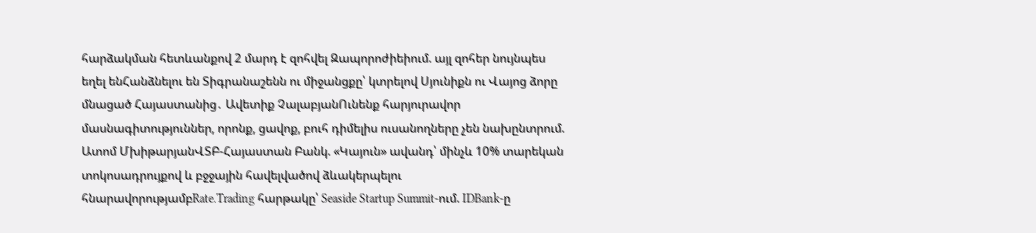հարձակման հետևանքով 2 մարդ է զոհվել Զապորոժիեիում. այլ զոհեր նույնպես եղել ենՀանձնելու են Տիգրանաշենն ու միջանցքը՝ կտրելով Սյունիքն ու Վայոց ձորը մնացած Հայաստանից․ Ավետիք ՉալաբյանՈւնենք հարյուրավոր մասնագիտություններ, որոնք, ցավոք, բուհ դիմելիս ուսանողները չեն նախընտրում. Ատոմ ՄխիթարյանՎՏԲ-Հայաստան Բանկ. «Կայուն» ավանդ՝ մինչև 10% տարեկան տոկոսադրույքով և բջջային հավելվածով ձևակերպելու հնարավորությամբRate.Trading հարթակը՝ Seaside Startup Summit-ում. IDBank-ը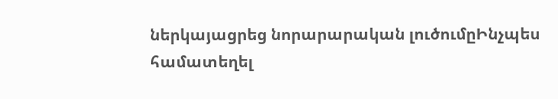ներկայացրեց նորարարական լուծումըԻնչպես համատեղել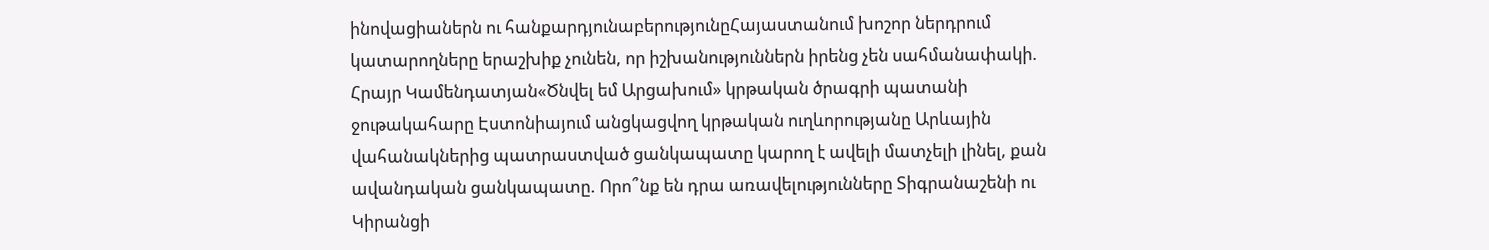ինովացիաներն ու հանքարդյունաբերությունըՀայաստանում խոշոր ներդրում կատարողները երաշխիք չունեն, որ իշխանություններն իրենց չեն սահմանափակի. Հրայր Կամենդատյան«Ծնվել եմ Արցախում» կրթական ծրագրի պատանի ջութակահարը Էստոնիայում անցկացվող կրթական ուղևորությանը Արևային վահանակներից պատրաստված ցանկապատը կարող է ավելի մատչելի լինել, քան ավանդական ցանկապատը. Որո՞նք են դրա առավելությունները Տիգրանաշենի ու Կիրանցի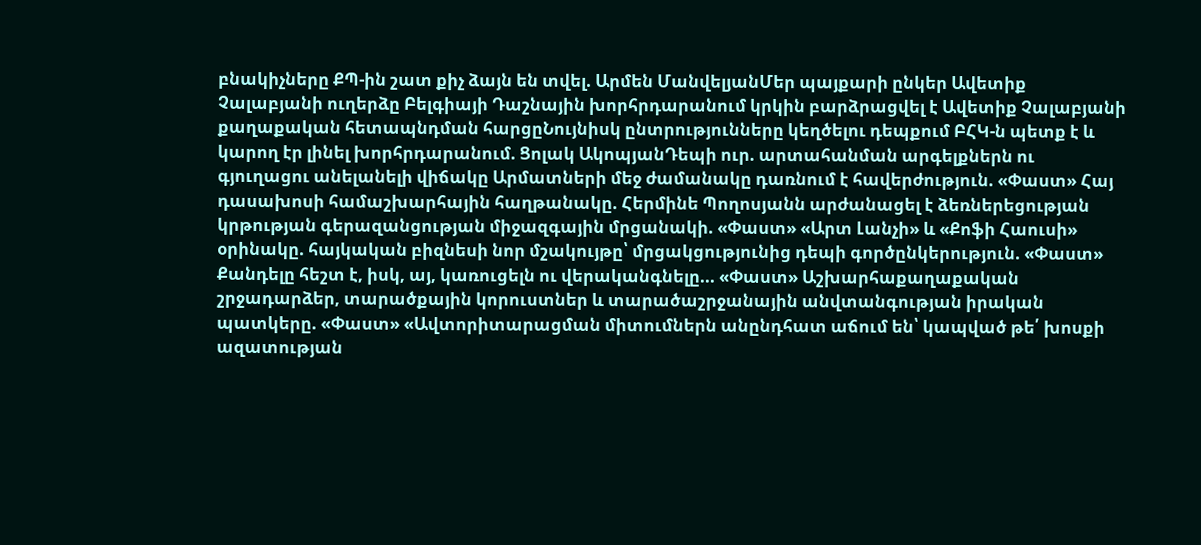բնակիչները ՔՊ-ին շատ քիչ ձայն են տվել. Արմեն ՄանվելյանՄեր պայքարի ընկեր Ավետիք Չալաբյանի ուղերձը Բելգիայի Դաշնային խորհրդարանում կրկին բարձրացվել է Ավետիք Չալաբյանի քաղաքական հետապնդման հարցըՆույնիսկ ընտրությունները կեղծելու դեպքում ԲՀԿ-ն պետք է և կարող էր լինել խորհրդարանում. Ցոլակ ԱկոպյանԴեպի ուր. արտահանման արգելքներն ու գյուղացու անելանելի վիճակը Արմատների մեջ ժամանակը դառնում է հավերժություն. «Փաստ» Հայ դասախոսի համաշխարհային հաղթանակը. Հերմինե Պողոսյանն արժանացել է ձեռներեցության կրթության գերազանցության միջազգային մրցանակի. «Փաստ» «Արտ Լանչի» և «Քոֆի Հաուսի» օրինակը. հայկական բիզնեսի նոր մշակույթը՝ մրցակցությունից դեպի գործընկերություն. «Փաստ» Քանդելը հեշտ է, իսկ, այ, կառուցելն ու վերականգնելը... «Փաստ» Աշխարհաքաղաքական շրջադարձեր, տարածքային կորուստներ և տարածաշրջանային անվտանգության իրական պատկերը. «Փաստ» «Ավտորիտարացման միտումներն անընդհատ աճում են՝ կապված թե՛ խոսքի ազատության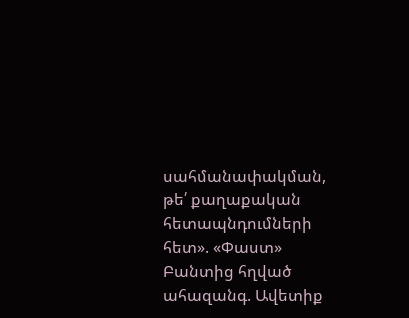սահմանափակման, թե՛ քաղաքական հետապնդումների հետ». «Փաստ» Բանտից հղված ահազանգ. Ավետիք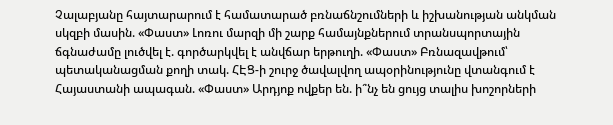Չալաբյանը հայտարարում է համատարած բռնաճնշումների և իշխանության անկման սկզբի մասին. «Փաստ» Լոռու մարզի մի շարք համայնքներում տրանսպորտային ճգնաժամը լուծվել է. գործարկվել է անվճար երթուղի. «Փաստ» Բռնազավթում՝ պետականացման քողի տակ. ՀԷՑ-ի շուրջ ծավալվող ապօրինությունը վտանգում է Հայաստանի ապագան. «Փաստ» Արդյոք ովքեր են. ի՞նչ են ցույց տալիս խոշորների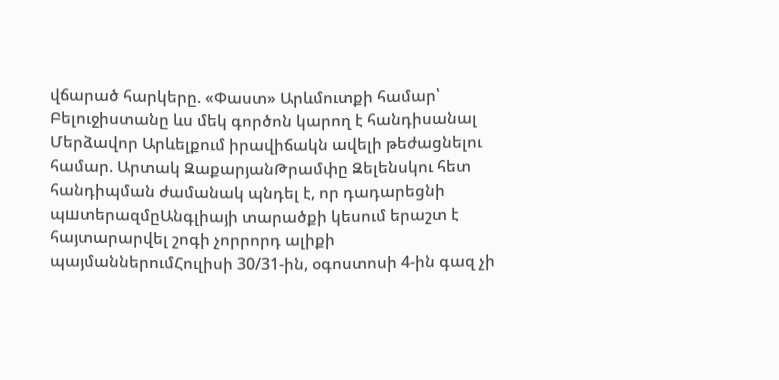վճարած հարկերը. «Փաստ» Արևմուտքի համար՝ Բելուջիստանը ևս մեկ գործոն կարող է հանդիսանալ Մերձավոր Արևելքում իրավիճակն ավելի թեժացնելու համար. Արտակ ԶաքարյանԹրամփը Զելենսկու հետ հանդիպման ժամանակ պնդել է, որ դադարեցնի պшտերազմըԱնգլիայի տարածքի կեսում երաշտ է հայտարարվել շոգի չորրորդ ալիքի պայմաններումՀուլիսի 30/31-ին, օգոստոսի 4-ին գազ չի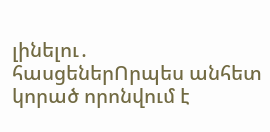լինելու․ հասցեներՈրպես անհետ կորած որոնվում է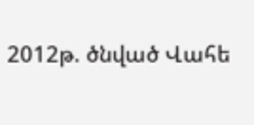2012թ. ծնված Վահե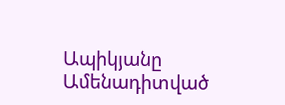Ապիկյանը
Ամենադիտված